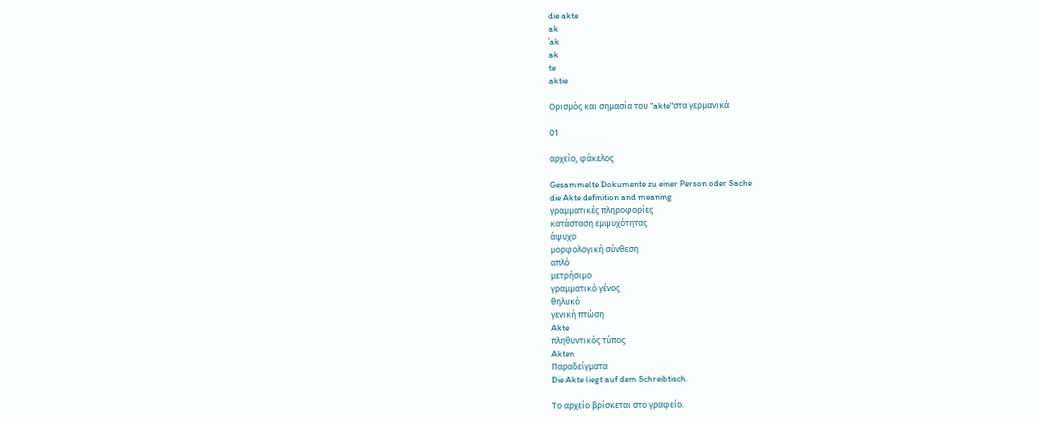die akte
ak
ˈak
ak
te
aktie

Ορισμός και σημασία του "akte"στα γερμανικά

01

αρχείο, φάκελος

Gesammelte Dokumente zu einer Person oder Sache
die Akte definition and meaning
γραμματικές πληροφορίες
κατάσταση εμψυχότητας
άψυχο
μορφολογική σύνθεση
απλό
μετρήσιμο
γραμματικό γένος
θηλυκό
γενική πτώση
Akte
πληθυντικός τύπος
Akten
Παραδείγματα
Die Akte liegt auf dem Schreibtisch.

Το αρχείο βρίσκεται στο γραφείο.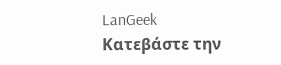LanGeek
Κατεβάστε την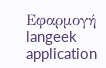Εφαρμογή
langeek application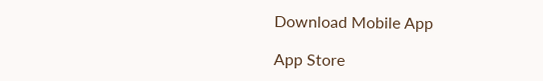Download Mobile App

App Store